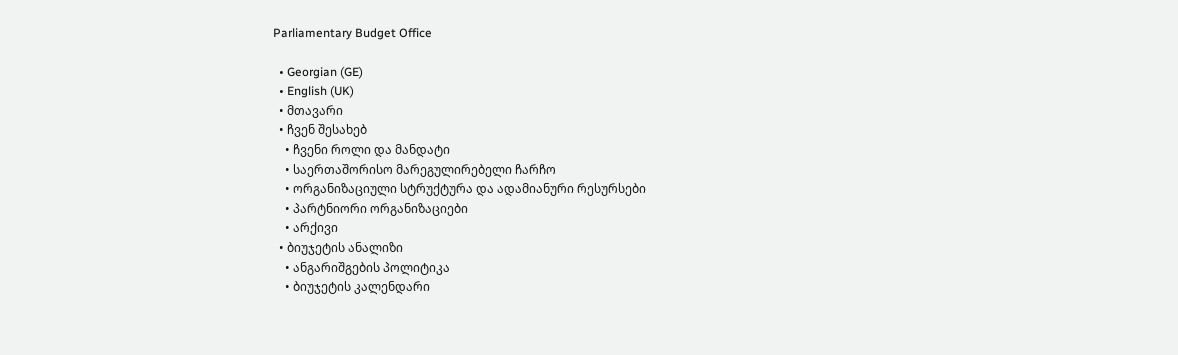Parliamentary Budget Office

  • Georgian (GE)
  • English (UK)
  • მთავარი
  • ჩვენ შესახებ
    • ჩვენი როლი და მანდატი
    • საერთაშორისო მარეგულირებელი ჩარჩო
    • ორგანიზაციული სტრუქტურა და ადამიანური რესურსები
    • პარტნიორი ორგანიზაციები
    • არქივი
  • ბიუჯეტის ანალიზი
    • ანგარიშგების პოლიტიკა
    • ბიუჯეტის კალენდარი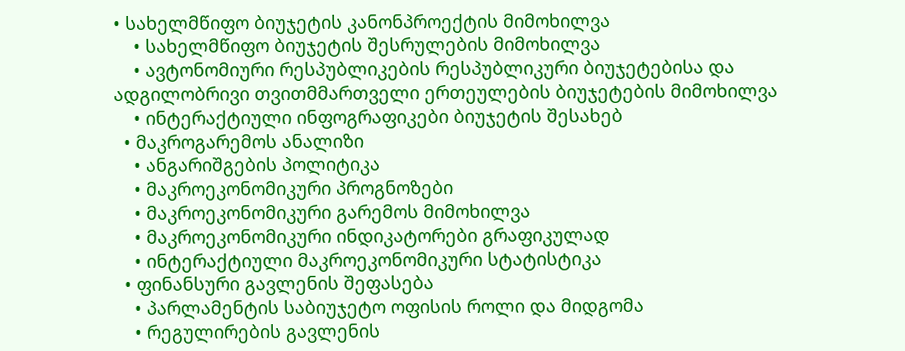• სახელმწიფო ბიუჯეტის კანონპროექტის მიმოხილვა
    • სახელმწიფო ბიუჯეტის შესრულების მიმოხილვა
    • ავტონომიური რესპუბლიკების რესპუბლიკური ბიუჯეტებისა და ადგილობრივი თვითმმართველი ერთეულების ბიუჯეტების მიმოხილვა
    • ინტერაქტიული ინფოგრაფიკები ბიუჯეტის შესახებ
  • მაკროგარემოს ანალიზი
    • ანგარიშგების პოლიტიკა
    • მაკროეკონომიკური პროგნოზები
    • მაკროეკონომიკური გარემოს მიმოხილვა
    • მაკროეკონომიკური ინდიკატორები გრაფიკულად
    • ინტერაქტიული მაკროეკონომიკური სტატისტიკა
  • ფინანსური გავლენის შეფასება
    • პარლამენტის საბიუჯეტო ოფისის როლი და მიდგომა
    • რეგულირების გავლენის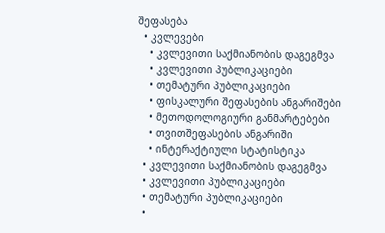შეფასება
  • კვლევები
    • კვლევითი საქმიანობის დაგეგმვა
    • კვლევითი პუბლიკაციები
    • თემატური პუბლიკაციები
    • ფისკალური შეფასების ანგარიშები
    • მეთოდოლოგიური განმარტებები
    • თვითშეფასების ანგარიში
    • ინტერაქტიული სტატისტიკა
  • კვლევითი საქმიანობის დაგეგმვა
  • კვლევითი პუბლიკაციები
  • თემატური პუბლიკაციები
  •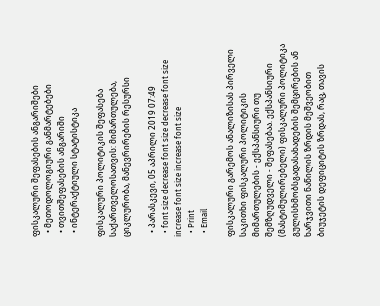ფისკალური შეფასების ანგარიშები
  • მეთოდოლოგიური განმარტებები
  • თვითშეფასების ანგარიში
  • ინტერაქტიული სტატისტიკა

ფისკალური პოლიტიკის შეფასება საქართველოსათვის: მიმართულება, ციკლურობა, მანევრირების რესურსი

  • პარასკევი, 05 აპრილი 2019 07:49
  • font size decrease font size decrease font size increase font size increase font size
  • Print
  • Email

ფისკალური გარემოს ანალიზისას პირველი საკითხი ფისკალური პოლიტიკის მიმართულების - ექსპანსიური თუ შემზღუდველი - შეფასებაა. ექსპანსიური (მასტიმულირებელი) ფისკალური პოლიტიკა გულისხმობსგადასახადების შემცირების ან ხარჯვითი ნაწილის ზრდის მეშვეობით ბიუჯეტის დეფიციტის ზრდას, რაც, თავის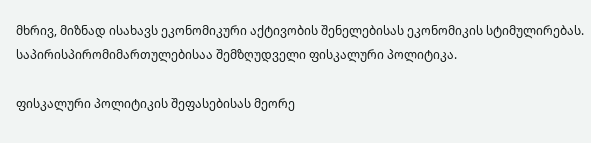მხრივ, მიზნად ისახავს ეკონომიკური აქტივობის შენელებისას ეკონომიკის სტიმულირებას. საპირისპირომიმართულებისაა შემზღუდველი ფისკალური პოლიტიკა.

ფისკალური პოლიტიკის შეფასებისას მეორე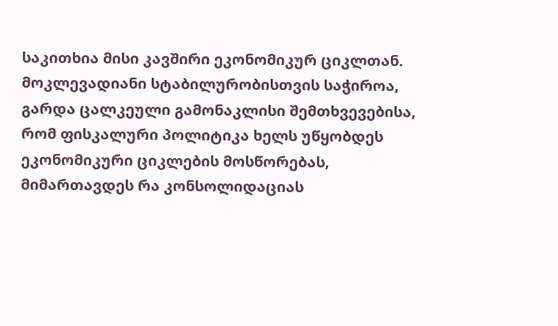საკითხია მისი კავშირი ეკონომიკურ ციკლთან. მოკლევადიანი სტაბილურობისთვის საჭიროა, გარდა ცალკეული გამონაკლისი შემთხვევებისა, რომ ფისკალური პოლიტიკა ხელს უწყობდეს ეკონომიკური ციკლების მოსწორებას, მიმართავდეს რა კონსოლიდაციას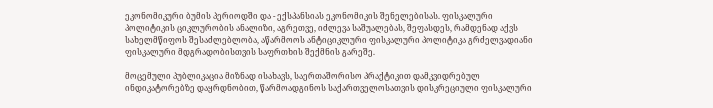ეკონომიკური ბუმის პერიოდში და - ექსპანსიას ეკონომიკის შენელებისას. ფისკალური პოლიტიკის ციკლურობის ანალიზი, აგრეთვე, იძლევა საშუალებას, შეფასდეს, რამდენად აქვს სახელმწიფოს შესაძლებლობა, აწარმოოს ანტიციკლური ფისკალური პოლიტიკა გრძელვადიანი ფისკალური მდგრადობისთვის საფრთხის შექმნის გარეშე.

მოცემული პუბლიკაცია მიზნად ისახავს, საერთაშორისო პრაქტიკით დამკვიდრებულ ინდიკატორებზე დაყრდნობით, წარმოადგინოს საქართველოსათვის დისკრეციული ფისკალური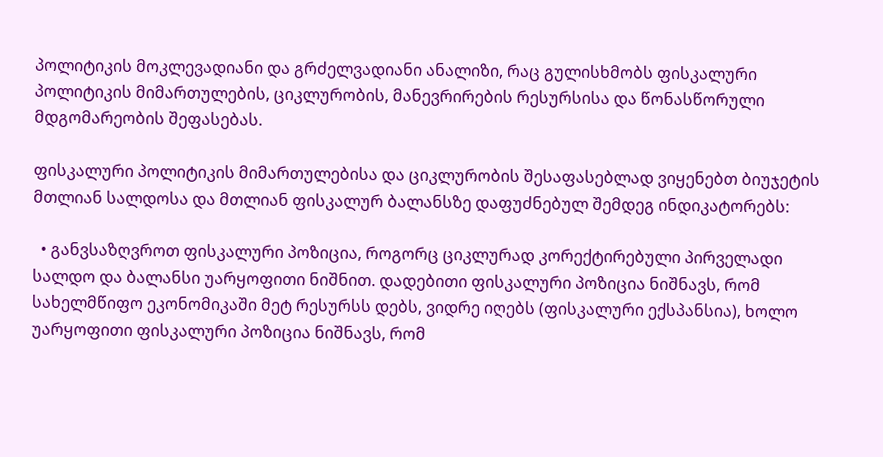პოლიტიკის მოკლევადიანი და გრძელვადიანი ანალიზი, რაც გულისხმობს ფისკალური პოლიტიკის მიმართულების, ციკლურობის, მანევრირების რესურსისა და წონასწორული მდგომარეობის შეფასებას.

ფისკალური პოლიტიკის მიმართულებისა და ციკლურობის შესაფასებლად ვიყენებთ ბიუჯეტის მთლიან სალდოსა და მთლიან ფისკალურ ბალანსზე დაფუძნებულ შემდეგ ინდიკატორებს:

  • განვსაზღვროთ ფისკალური პოზიცია, როგორც ციკლურად კორექტირებული პირველადი სალდო და ბალანსი უარყოფითი ნიშნით. დადებითი ფისკალური პოზიცია ნიშნავს, რომ სახელმწიფო ეკონომიკაში მეტ რესურსს დებს, ვიდრე იღებს (ფისკალური ექსპანსია), ხოლო უარყოფითი ფისკალური პოზიცია ნიშნავს, რომ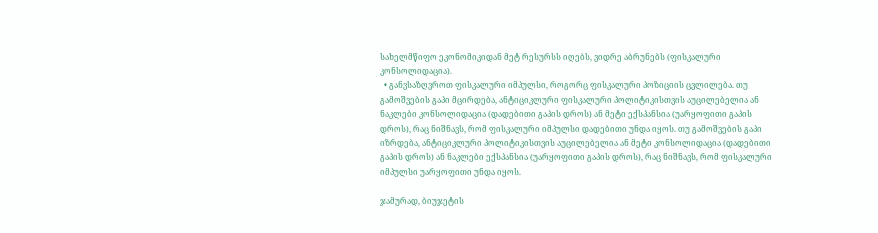სახელმწიფო ეკონომიკიდან მეტ რესურსს იღებს, ვიდრე აბრუნებს (ფისკალური კონსოლიდაცია).
  • განვსაზღვროთ ფისკალური იმპულსი, როგორც ფისკალური პოზიციის ცვლილება. თუ გამოშვების გაპი მცირდება, ანტიციკლური ფისკალური პოლიტიკისთვის აუცილებელია ან ნაკლები კონსოლიდაცია (დადებითი გაპის დროს) ან მეტი ექსპანსია (უარყოფითი გაპის დროს), რაც ნიშნავს, რომ ფისკალური იმპულსი დადებითი უნდა იყოს. თუ გამოშვების გაპი იზრდება, ანტიციკლური პოლიტიკისთვის აუცილებელია ან მეტი კონსოლიდაცია (დადებითი გაპის დროს) ან ნაკლები ექსპანსია (უარყოფითი გაპის დროს), რაც ნიშნავს, რომ ფისკალური იმპულსი უარყოფითი უნდა იყოს.

ჯამურად, ბიუჯეტის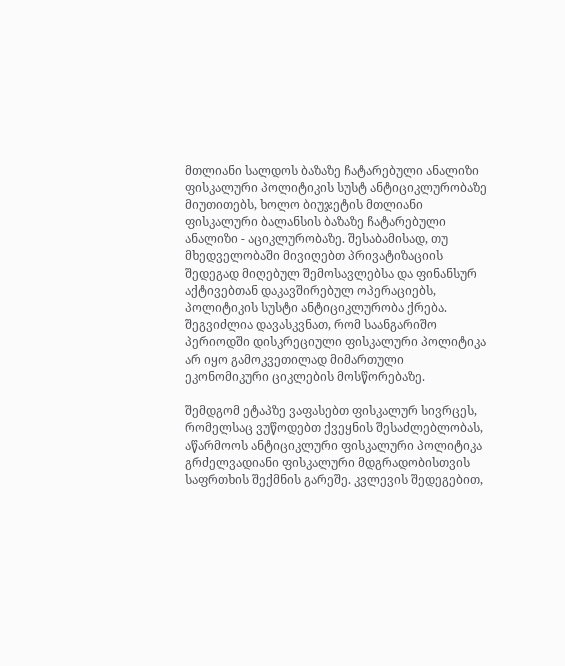მთლიანი სალდოს ბაზაზე ჩატარებული ანალიზი ფისკალური პოლიტიკის სუსტ ანტიციკლურობაზე მიუთითებს, ხოლო ბიუჯეტის მთლიანი ფისკალური ბალანსის ბაზაზე ჩატარებული ანალიზი - აციკლურობაზე. შესაბამისად, თუ მხედველობაში მივიღებთ პრივატიზაციის შედეგად მიღებულ შემოსავლებსა და ფინანსურ აქტივებთან დაკავშირებულ ოპერაციებს, პოლიტიკის სუსტი ანტიციკლურობა ქრება. შეგვიძლია დავასკვნათ, რომ საანგარიშო პერიოდში დისკრეციული ფისკალური პოლიტიკა არ იყო გამოკვეთილად მიმართული ეკონომიკური ციკლების მოსწორებაზე.

შემდგომ ეტაპზე ვაფასებთ ფისკალურ სივრცეს, რომელსაც ვუწოდებთ ქვეყნის შესაძლებლობას, აწარმოოს ანტიციკლური ფისკალური პოლიტიკა გრძელვადიანი ფისკალური მდგრადობისთვის საფრთხის შექმნის გარეშე. კვლევის შედეგებით,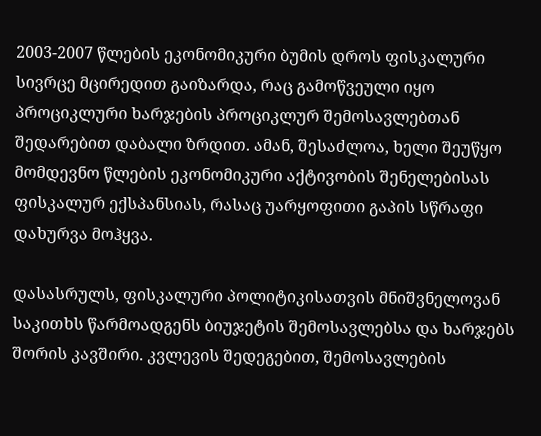2003-2007 წლების ეკონომიკური ბუმის დროს ფისკალური სივრცე მცირედით გაიზარდა, რაც გამოწვეული იყო პროციკლური ხარჯების პროციკლურ შემოსავლებთან შედარებით დაბალი ზრდით. ამან, შესაძლოა, ხელი შეუწყო მომდევნო წლების ეკონომიკური აქტივობის შენელებისას ფისკალურ ექსპანსიას, რასაც უარყოფითი გაპის სწრაფი დახურვა მოჰყვა.

დასასრულს, ფისკალური პოლიტიკისათვის მნიშვნელოვან საკითხს წარმოადგენს ბიუჯეტის შემოსავლებსა და ხარჯებს შორის კავშირი. კვლევის შედეგებით, შემოსავლების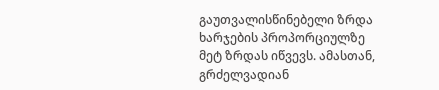გაუთვალისწინებელი ზრდა ხარჯების პროპორციულზე მეტ ზრდას იწვევს. ამასთან, გრძელვადიან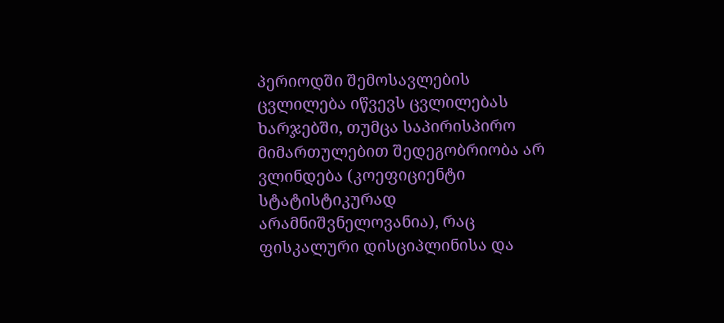პერიოდში შემოსავლების ცვლილება იწვევს ცვლილებას ხარჯებში, თუმცა საპირისპირო მიმართულებით შედეგობრიობა არ ვლინდება (კოეფიციენტი სტატისტიკურად არამნიშვნელოვანია), რაც ფისკალური დისციპლინისა და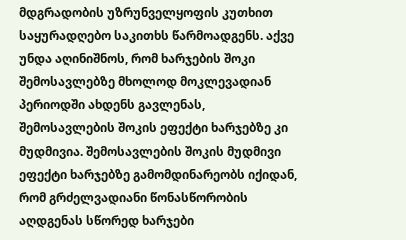მდგრადობის უზრუნველყოფის კუთხით საყურადღებო საკითხს წარმოადგენს. აქვე უნდა აღინიშნოს, რომ ხარჯების შოკი შემოსავლებზე მხოლოდ მოკლევადიან პერიოდში ახდენს გავლენას, შემოსავლების შოკის ეფექტი ხარჯებზე კი მუდმივია. შემოსავლების შოკის მუდმივი ეფექტი ხარჯებზე გამომდინარეობს იქიდან, რომ გრძელვადიანი წონასწორობის აღდგენას სწორედ ხარჯები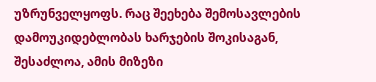უზრუნველყოფს. რაც შეეხება შემოსავლების დამოუკიდებლობას ხარჯების შოკისაგან, შესაძლოა, ამის მიზეზი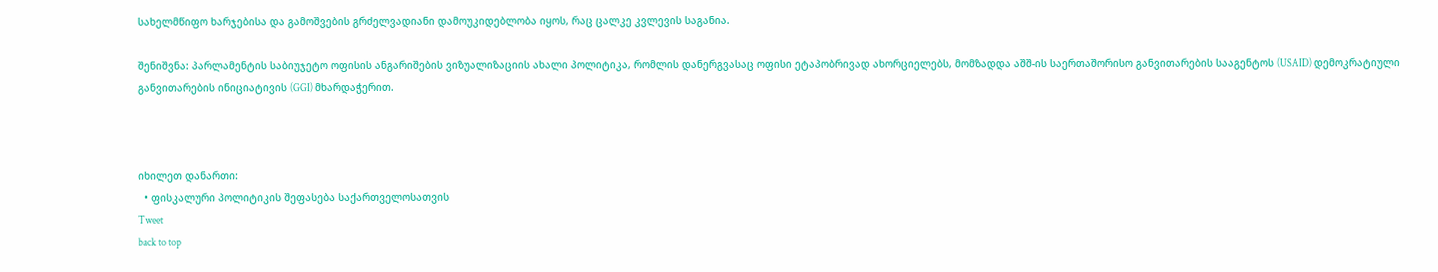სახელმწიფო ხარჯებისა და გამოშვების გრძელვადიანი დამოუკიდებლობა იყოს, რაც ცალკე კვლევის საგანია.

შენიშვნა: პარლამენტის საბიუჯეტო ოფისის ანგარიშების ვიზუალიზაციის ახალი პოლიტიკა, რომლის დანერგვასაც ოფისი ეტაპობრივად ახორციელებს, მომზადდა აშშ-ის საერთაშორისო განვითარების სააგენტოს (USAID) დემოკრატიული განვითარების ინიციატივის (GGI) მხარდაჭერით.



იხილეთ დანართი:
  • ფისკალური პოლიტიკის შეფასება საქართველოსათვის
Tweet
back to top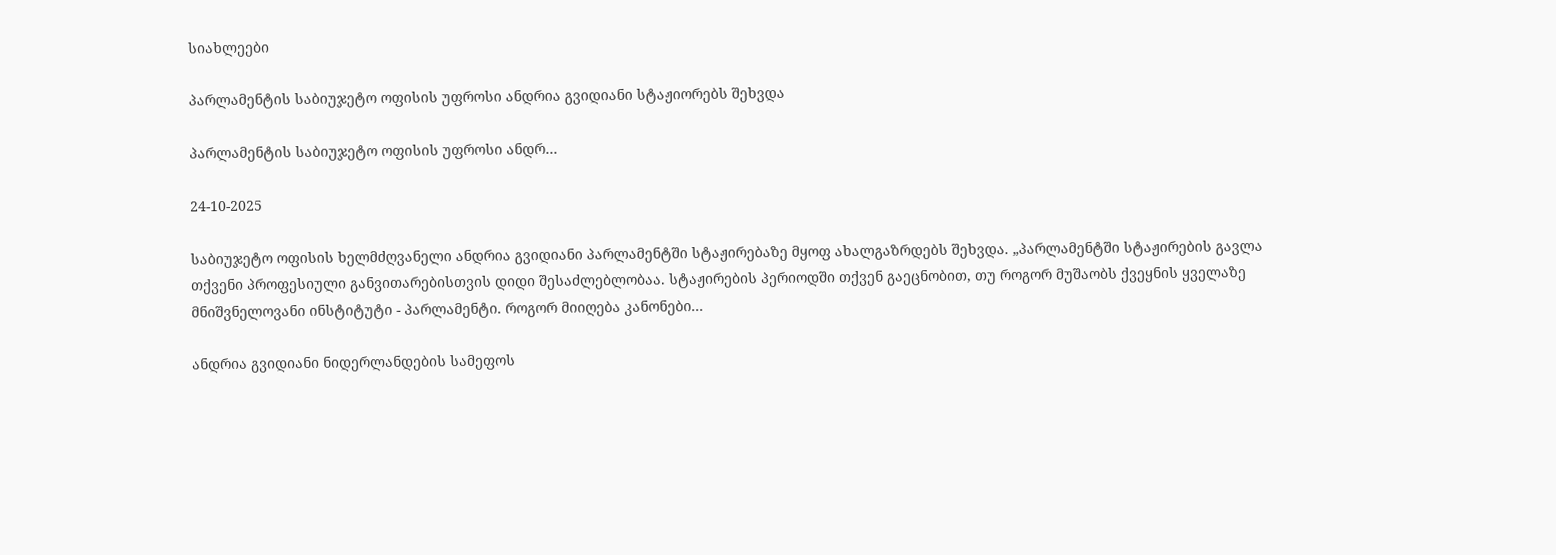სიახლეები

პარლამენტის საბიუჯეტო ოფისის უფროსი ანდრია გვიდიანი სტაჟიორებს შეხვდა

პარლამენტის საბიუჯეტო ოფისის უფროსი ანდრ…

24-10-2025

საბიუჯეტო ოფისის ხელმძღვანელი ანდრია გვიდიანი პარლამენტში სტაჟირებაზე მყოფ ახალგაზრდებს შეხვდა. „პარლამენტში სტაჟირების გავლა თქვენი პროფესიული განვითარებისთვის დიდი შესაძლებლობაა. სტაჟირების პერიოდში თქვენ გაეცნობით, თუ როგორ მუშაობს ქვეყნის ყველაზე მნიშვნელოვანი ინსტიტუტი - პარლამენტი. როგორ მიიღება კანონები...

ანდრია გვიდიანი ნიდერლანდების სამეფოს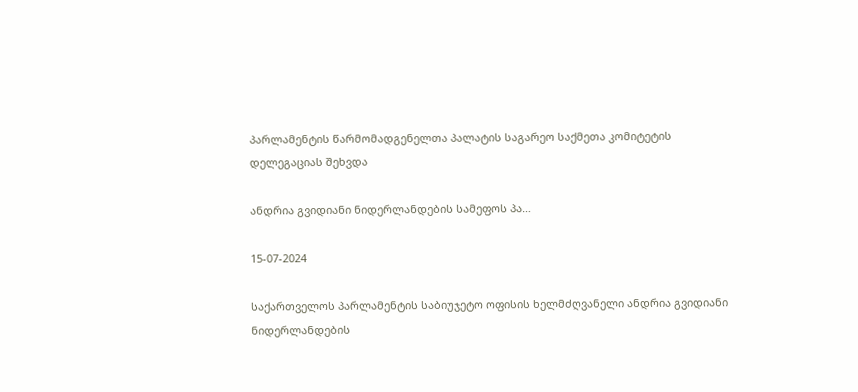პარლამენტის წარმომადგენელთა პალატის საგარეო საქმეთა კომიტეტის დელეგაციას შეხვდა

ანდრია გვიდიანი ნიდერლანდების სამეფოს პა…

15-07-2024

საქართველოს პარლამენტის საბიუჯეტო ოფისის ხელმძღვანელი ანდრია გვიდიანი ნიდერლანდების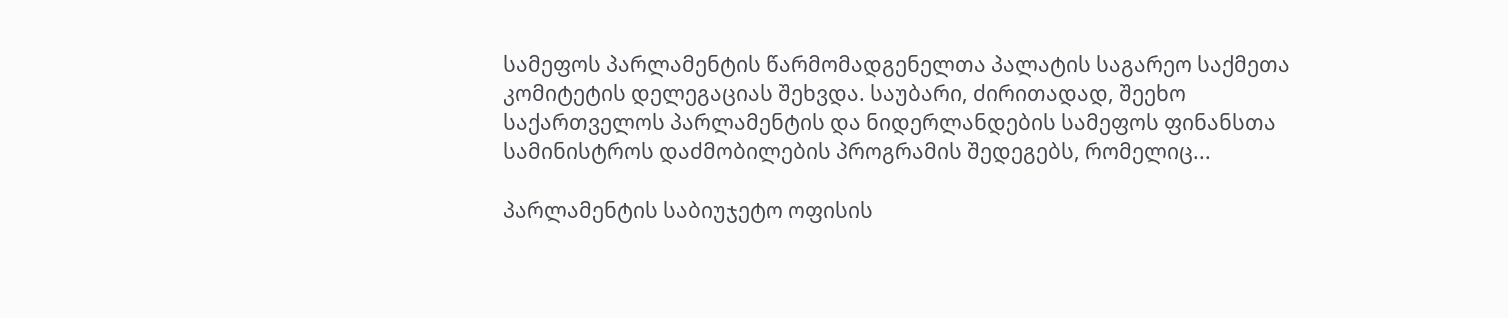სამეფოს პარლამენტის წარმომადგენელთა პალატის საგარეო საქმეთა კომიტეტის დელეგაციას შეხვდა. საუბარი, ძირითადად, შეეხო საქართველოს პარლამენტის და ნიდერლანდების სამეფოს ფინანსთა სამინისტროს დაძმობილების პროგრამის შედეგებს, რომელიც...

პარლამენტის საბიუჯეტო ოფისის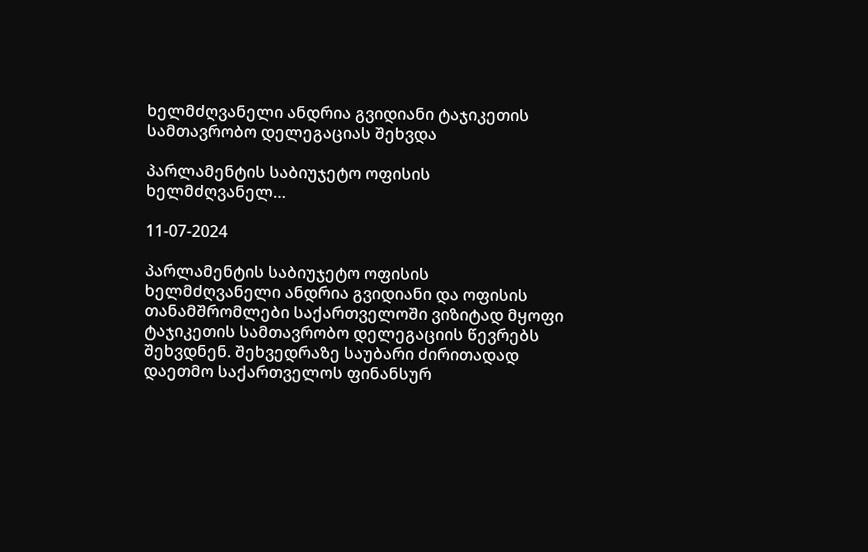ხელმძღვანელი ანდრია გვიდიანი ტაჯიკეთის სამთავრობო დელეგაციას შეხვდა

პარლამენტის საბიუჯეტო ოფისის ხელმძღვანელ…

11-07-2024

პარლამენტის საბიუჯეტო ოფისის ხელმძღვანელი ანდრია გვიდიანი და ოფისის თანამშრომლები საქართველოში ვიზიტად მყოფი ტაჯიკეთის სამთავრობო დელეგაციის წევრებს შეხვდნენ. შეხვედრაზე საუბარი ძირითადად დაეთმო საქართველოს ფინანსურ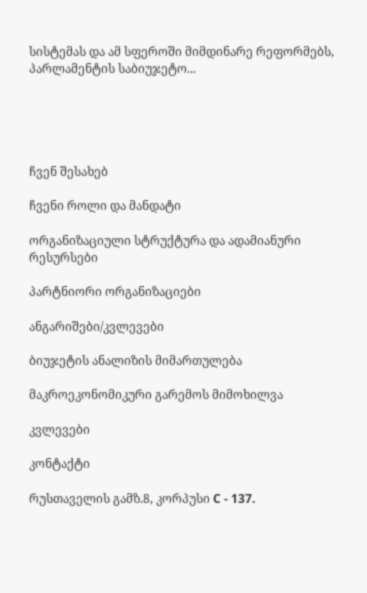სისტემას და ამ სფეროში მიმდინარე რეფორმებს, პარლამენტის საბიუჯეტო...





ჩვენ შესახებ

ჩვენი როლი და მანდატი

ორგანიზაციული სტრუქტურა და ადამიანური რესურსები

პარტნიორი ორგანიზაციები

ანგარიშები/კვლევები

ბიუჯეტის ანალიზის მიმართულება

მაკროეკონომიკური გარემოს მიმოხილვა

კვლევები

კონტაქტი

რუსთაველის გამზ.8, კორპუსი C - 137.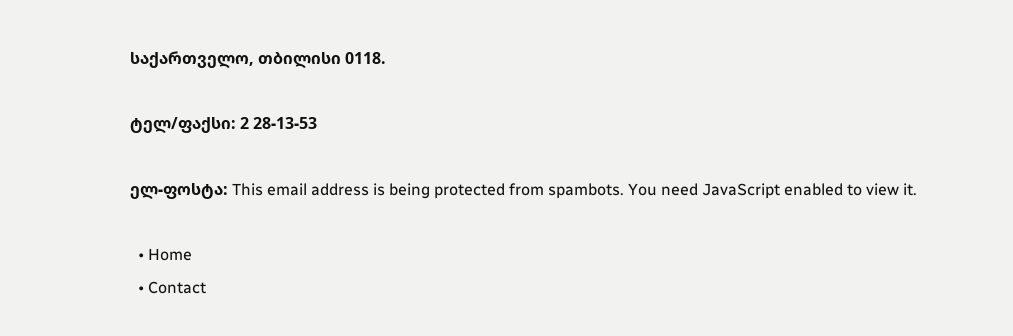საქართველო, თბილისი 0118.

ტელ/ფაქსი: 2 28-13-53

ელ-ფოსტა: This email address is being protected from spambots. You need JavaScript enabled to view it.

  • Home
  • Contact